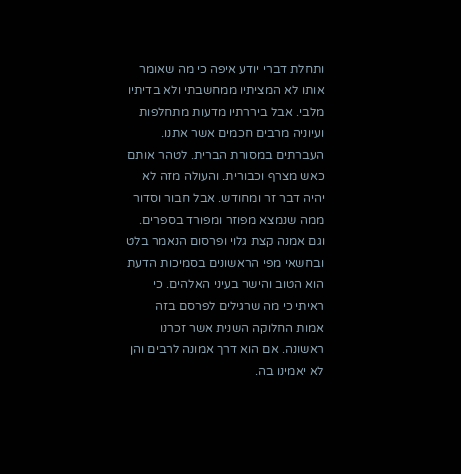ותחלת דברי יודע איפה כי מה שאומר אותו לא המציתיו ממחשבתי ולא בדיתיו מלבי. אבל ביררתיו מדעות מתחלפות ועיוניה מרבים חכמים אשר אתנו. העברתים במסורת הברית. לטהר אותם כאש מצרף וכבורית. והעולה מזה לא יהיה דבר זר ומחודש. אבל חבור וסדור ממה שנמצא מפוזר ומפורד בספרים. וגם אמנה קצת גלוי ופרסום הנאמר בלט ובחשאי מפי הראשונים בסמיכות הדעת הוא הטוב והישר בעיני האלהים. כי ראיתי כי מה שרגילים לפרסם בזה אמות החלוקה השנית אשר זכרנו ראשונה. אם הוא דרך אמונה לרבים והן לא יאמינו בה.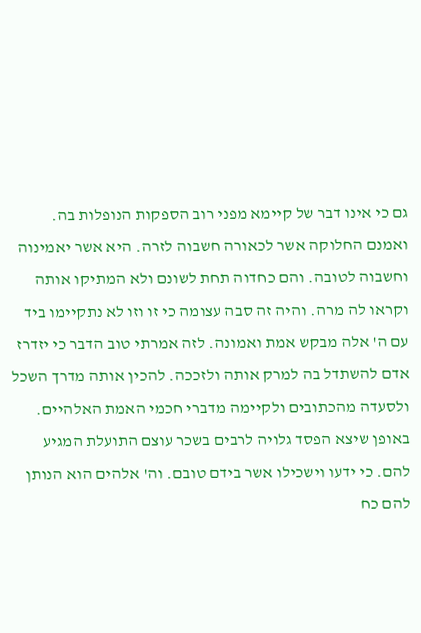גם כי אינו דבר של קיימא מפני רוב הספקות הנופלות בה. ואמנם החלוקה אשר לכאורה חשבוה לזרה. היא אשר יאמינוה וחשבוה לטובה. והם כחדוה תחת לשונם ולא המתיקו אותה וקראו לה מרה. והיה זה סבה עצומה כי זו וזו לא נתקיימו ביד עם ה' אלה מבקש אמת ואמונה. לזה אמרתי טוב הדבר כי יזדרז אדם להשתדל בה למרק אותה ולזככה. להכין אותה מדרך השכל ולסעדה מהכתובים ולקיימה מדברי חכמי האמת האלהיים. באופן שיצא הפסד גלויה לרבים בשכר עוצם התועלת המגיע להם. כי ידעו וישכילו אשר בידם טובם. וה' אלהים הוא הנותן להם כח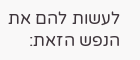לעשות להם את הנפש הזאת: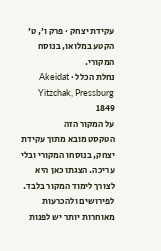עקידת יצחק · פרק ו׳, ט׳
הקטע במלואו, בנוסח המקורי.
נחלת הכלל · Akeidat Yitzchak, Pressburg 1849
על המקור הזה
הטקסט מובא מתוך עקידת יצחק, בנוסחו המקורי ובלי עריכה. הצגתו כאן היא לצורך לימוד המקור בלבד. לפירושים ולהכרעות מאוחרות יותר יש לפנות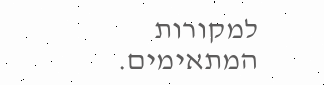למקורות המתאימים.